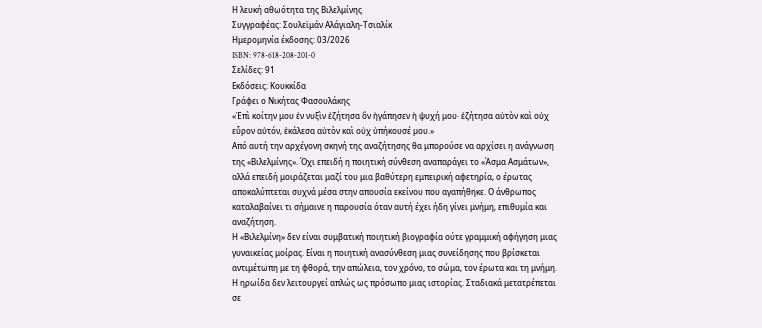Η λευκή αθωότητα της Βιλελμίνης
Συγγραφέας: Σουλεϊμάν Αλάγιαλη-Τσιαλίκ
Ημερομηνία έκδοσης: 03/2026
ISBN: 978-618-208-201-0
Σελίδες: 91
Εκδόσεις: Κουκκίδα
Γράφει ο Νικήτας Φασουλάκης
«Ἐπὶ κοίτην μου ἐν νυξὶν ἐζήτησα ὃν ἠγάπησεν ἡ ψυχή μου· ἐζήτησα αὐτὸν καὶ οὐχ εὗρον αὐτόν, ἐκάλεσα αὐτὸν καὶ οὐχ ὑπήκουσέ µου.»
Από αυτή την αρχέγονη σκηνή της αναζήτησης θα μπορούσε να αρχίσει η ανάγνωση της «Βιλελμίνης». Όχι επειδή η ποιητική σύνθεση αναπαράγει το «Άσμα Ασμάτων», αλλά επειδή μοιράζεται μαζί του μια βαθύτερη εμπειρική αφετηρία, ο έρωτας αποκαλύπτεται συχνά μέσα στην απουσία εκείνου που αγαπήθηκε. Ο άνθρωπος καταλαβαίνει τι σήμαινε η παρουσία όταν αυτή έχει ήδη γίνει μνήμη, επιθυμία και αναζήτηση.
Η «Βιλελμίνη» δεν είναι συμβατική ποιητική βιογραφία ούτε γραμμική αφήγηση μιας γυναικείας μοίρας. Είναι η ποιητική ανασύνθεση μιας συνείδησης που βρίσκεται αντιμέτωπη με τη φθορά, την απώλεια, τον χρόνο, το σώμα, τον έρωτα και τη μνήμη. Η ηρωίδα δεν λειτουργεί απλώς ως πρόσωπο μιας ιστορίας. Σταδιακά μετατρέπεται σε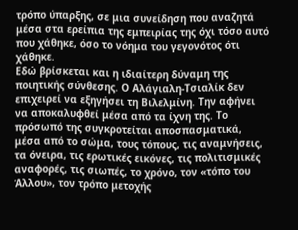τρόπο ύπαρξης, σε μια συνείδηση που αναζητά μέσα στα ερείπια της εμπειρίας της όχι τόσο αυτό που χάθηκε, όσο το νόημα του γεγονότος ότι χάθηκε.
Εδώ βρίσκεται και η ιδιαίτερη δύναμη της ποιητικής σύνθεσης. Ο Αλάγιαλη-Τσιαλίκ δεν επιχειρεί να εξηγήσει τη Βιλελμίνη. Την αφήνει να αποκαλυφθεί μέσα από τα ίχνη της. Το πρόσωπό της συγκροτείται αποσπασματικά, μέσα από το σώμα, τους τόπους, τις αναμνήσεις, τα όνειρα, τις ερωτικές εικόνες, τις πολιτισμικές αναφορές, τις σιωπές, το χρόνο, τον «τόπο του Άλλου», τον τρόπο μετοχής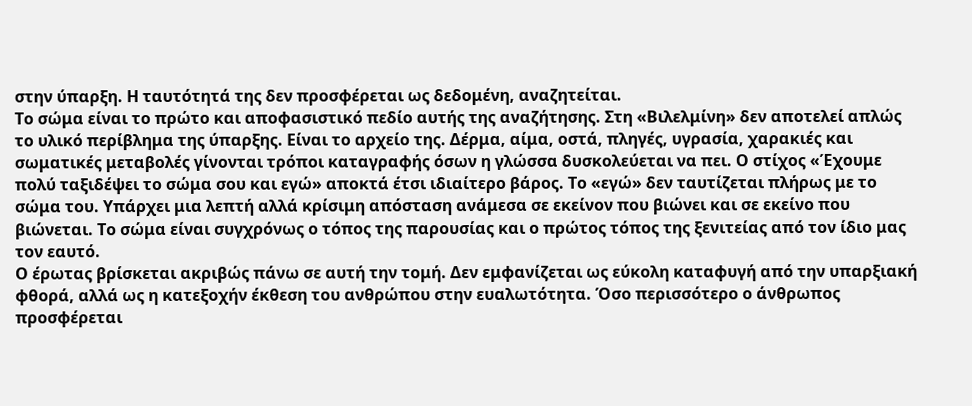στην ύπαρξη. Η ταυτότητά της δεν προσφέρεται ως δεδομένη, αναζητείται.
Το σώμα είναι το πρώτο και αποφασιστικό πεδίο αυτής της αναζήτησης. Στη «Βιλελμίνη» δεν αποτελεί απλώς το υλικό περίβλημα της ύπαρξης. Είναι το αρχείο της. Δέρμα, αίμα, οστά, πληγές, υγρασία, χαρακιές και σωματικές μεταβολές γίνονται τρόποι καταγραφής όσων η γλώσσα δυσκολεύεται να πει. Ο στίχος «Έχουμε πολύ ταξιδέψει το σώμα σου και εγώ» αποκτά έτσι ιδιαίτερο βάρος. Το «εγώ» δεν ταυτίζεται πλήρως με το σώμα του. Υπάρχει μια λεπτή αλλά κρίσιμη απόσταση ανάμεσα σε εκείνον που βιώνει και σε εκείνο που βιώνεται. Το σώμα είναι συγχρόνως ο τόπος της παρουσίας και ο πρώτος τόπος της ξενιτείας από τον ίδιο μας τον εαυτό.
Ο έρωτας βρίσκεται ακριβώς πάνω σε αυτή την τομή. Δεν εμφανίζεται ως εύκολη καταφυγή από την υπαρξιακή φθορά, αλλά ως η κατεξοχήν έκθεση του ανθρώπου στην ευαλωτότητα. Όσο περισσότερο ο άνθρωπος προσφέρεται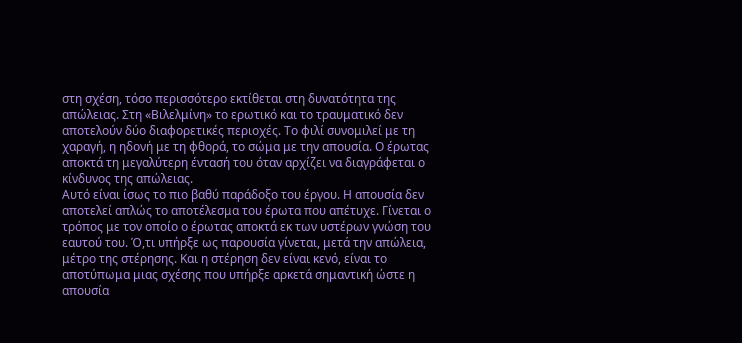στη σχέση, τόσο περισσότερο εκτίθεται στη δυνατότητα της απώλειας. Στη «Βιλελμίνη» το ερωτικό και το τραυματικό δεν αποτελούν δύο διαφορετικές περιοχές. Το φιλί συνομιλεί με τη χαραγή, η ηδονή με τη φθορά, το σώμα με την απουσία. Ο έρωτας αποκτά τη μεγαλύτερη έντασή του όταν αρχίζει να διαγράφεται ο κίνδυνος της απώλειας.
Αυτό είναι ίσως το πιο βαθύ παράδοξο του έργου. Η απουσία δεν αποτελεί απλώς το αποτέλεσμα του έρωτα που απέτυχε. Γίνεται ο τρόπος με τον οποίο ο έρωτας αποκτά εκ των υστέρων γνώση του εαυτού του. Ό,τι υπήρξε ως παρουσία γίνεται, μετά την απώλεια, μέτρο της στέρησης. Και η στέρηση δεν είναι κενό, είναι το αποτύπωμα μιας σχέσης που υπήρξε αρκετά σημαντική ώστε η απουσία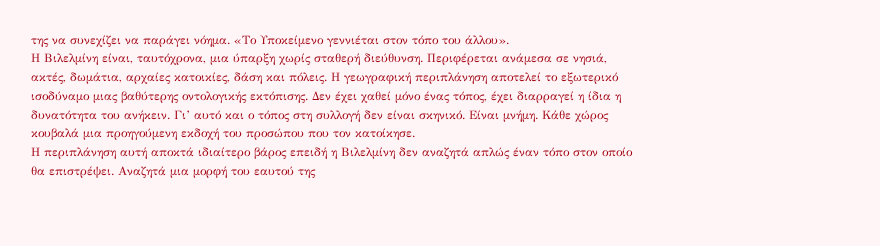της να συνεχίζει να παράγει νόημα. «Το Υποκείμενο γεννιέται στον τόπο του άλλου».
Η Βιλελμίνη είναι, ταυτόχρονα, μια ύπαρξη χωρίς σταθερή διεύθυνση. Περιφέρεται ανάμεσα σε νησιά, ακτές, δωμάτια, αρχαίες κατοικίες, δάση και πόλεις. Η γεωγραφική περιπλάνηση αποτελεί το εξωτερικό ισοδύναμο μιας βαθύτερης οντολογικής εκτόπισης. Δεν έχει χαθεί μόνο ένας τόπος, έχει διαρραγεί η ίδια η δυνατότητα του ανήκειν. Γι’ αυτό και ο τόπος στη συλλογή δεν είναι σκηνικό. Είναι μνήμη. Κάθε χώρος κουβαλά μια προηγούμενη εκδοχή του προσώπου που τον κατοίκησε.
Η περιπλάνηση αυτή αποκτά ιδιαίτερο βάρος επειδή η Βιλελμίνη δεν αναζητά απλώς έναν τόπο στον οποίο θα επιστρέψει. Αναζητά μια μορφή του εαυτού της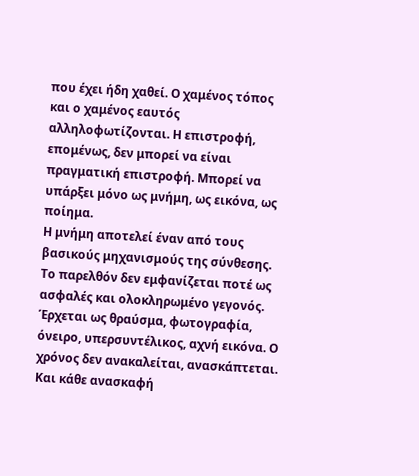που έχει ήδη χαθεί. Ο χαμένος τόπος και ο χαμένος εαυτός αλληλοφωτίζονται. Η επιστροφή, επομένως, δεν μπορεί να είναι πραγματική επιστροφή. Μπορεί να υπάρξει μόνο ως μνήμη, ως εικόνα, ως ποίημα.
Η μνήμη αποτελεί έναν από τους βασικούς μηχανισμούς της σύνθεσης. Το παρελθόν δεν εμφανίζεται ποτέ ως ασφαλές και ολοκληρωμένο γεγονός. Έρχεται ως θραύσμα, φωτογραφία, όνειρο, υπερσυντέλικος, αχνή εικόνα. Ο χρόνος δεν ανακαλείται, ανασκάπτεται. Και κάθε ανασκαφή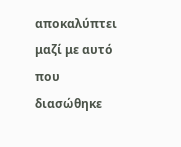αποκαλύπτει μαζί με αυτό που διασώθηκε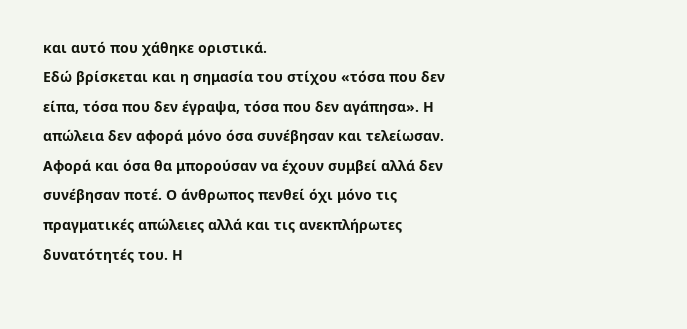και αυτό που χάθηκε οριστικά.
Εδώ βρίσκεται και η σημασία του στίχου «τόσα που δεν είπα, τόσα που δεν έγραψα, τόσα που δεν αγάπησα». Η απώλεια δεν αφορά μόνο όσα συνέβησαν και τελείωσαν. Αφορά και όσα θα μπορούσαν να έχουν συμβεί αλλά δεν συνέβησαν ποτέ. Ο άνθρωπος πενθεί όχι μόνο τις πραγματικές απώλειες αλλά και τις ανεκπλήρωτες δυνατότητές του. Η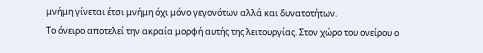μνήμη γίνεται έτσι μνήμη όχι μόνο γεγονότων αλλά και δυνατοτήτων.
Το όνειρο αποτελεί την ακραία μορφή αυτής της λειτουργίας. Στον χώρο του ονείρου ο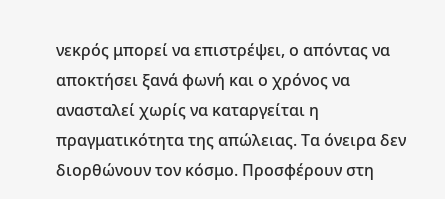νεκρός μπορεί να επιστρέψει, ο απόντας να αποκτήσει ξανά φωνή και ο χρόνος να ανασταλεί χωρίς να καταργείται η πραγματικότητα της απώλειας. Τα όνειρα δεν διορθώνουν τον κόσμο. Προσφέρουν στη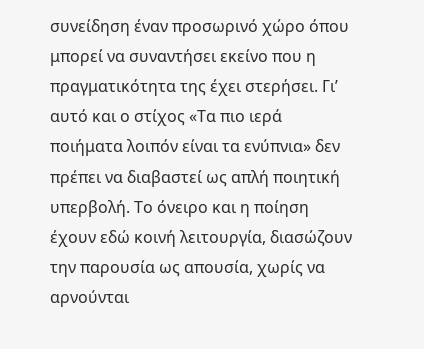συνείδηση έναν προσωρινό χώρο όπου μπορεί να συναντήσει εκείνο που η πραγματικότητα της έχει στερήσει. Γι’ αυτό και ο στίχος «Τα πιο ιερά ποιήματα λοιπόν είναι τα ενύπνια» δεν πρέπει να διαβαστεί ως απλή ποιητική υπερβολή. Το όνειρο και η ποίηση έχουν εδώ κοινή λειτουργία, διασώζουν την παρουσία ως απουσία, χωρίς να αρνούνται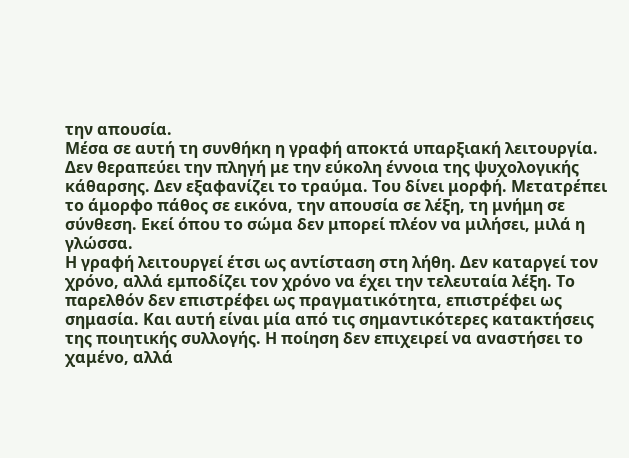την απουσία.
Μέσα σε αυτή τη συνθήκη η γραφή αποκτά υπαρξιακή λειτουργία. Δεν θεραπεύει την πληγή με την εύκολη έννοια της ψυχολογικής κάθαρσης. Δεν εξαφανίζει το τραύμα. Του δίνει μορφή. Μετατρέπει το άμορφο πάθος σε εικόνα, την απουσία σε λέξη, τη μνήμη σε σύνθεση. Εκεί όπου το σώμα δεν μπορεί πλέον να μιλήσει, μιλά η γλώσσα.
Η γραφή λειτουργεί έτσι ως αντίσταση στη λήθη. Δεν καταργεί τον χρόνο, αλλά εμποδίζει τον χρόνο να έχει την τελευταία λέξη. Το παρελθόν δεν επιστρέφει ως πραγματικότητα, επιστρέφει ως σημασία. Και αυτή είναι μία από τις σημαντικότερες κατακτήσεις της ποιητικής συλλογής. Η ποίηση δεν επιχειρεί να αναστήσει το χαμένο, αλλά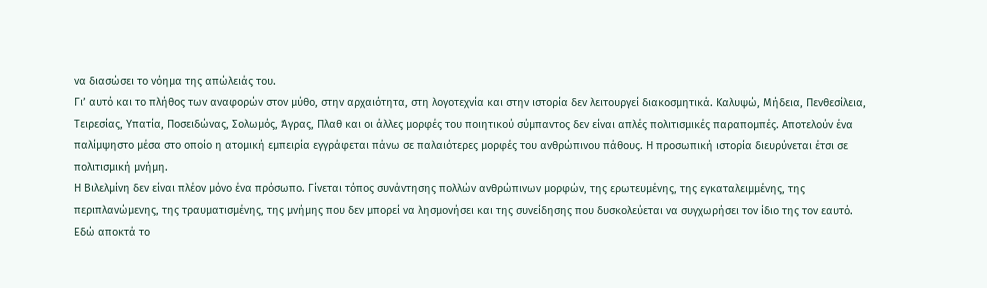να διασώσει το νόημα της απώλειάς του.
Γι’ αυτό και το πλήθος των αναφορών στον μύθο, στην αρχαιότητα, στη λογοτεχνία και στην ιστορία δεν λειτουργεί διακοσμητικά. Καλυψώ, Μήδεια, Πενθεσίλεια, Τειρεσίας, Υπατία, Ποσειδώνας, Σολωμός, Άγρας, Πλαθ και οι άλλες μορφές του ποιητικού σύμπαντος δεν είναι απλές πολιτισμικές παραπομπές. Αποτελούν ένα παλίμψηστο μέσα στο οποίο η ατομική εμπειρία εγγράφεται πάνω σε παλαιότερες μορφές του ανθρώπινου πάθους. Η προσωπική ιστορία διευρύνεται έτσι σε πολιτισμική μνήμη.
Η Βιλελμίνη δεν είναι πλέον μόνο ένα πρόσωπο. Γίνεται τόπος συνάντησης πολλών ανθρώπινων μορφών, της ερωτευμένης, της εγκαταλειμμένης, της περιπλανώμενης, της τραυματισμένης, της μνήμης που δεν μπορεί να λησμονήσει και της συνείδησης που δυσκολεύεται να συγχωρήσει τον ίδιο της τον εαυτό.
Εδώ αποκτά το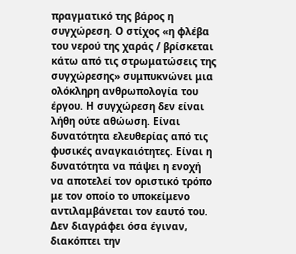πραγματικό της βάρος η συγχώρεση. Ο στίχος «η φλέβα του νερού της χαράς / βρίσκεται κάτω από τις στρωματώσεις της συγχώρεσης» συμπυκνώνει μια ολόκληρη ανθρωπολογία του έργου. Η συγχώρεση δεν είναι λήθη ούτε αθώωση. Είναι δυνατότητα ελευθερίας από τις φυσικές αναγκαιότητες. Είναι η δυνατότητα να πάψει η ενοχή να αποτελεί τον οριστικό τρόπο με τον οποίο το υποκείμενο αντιλαμβάνεται τον εαυτό του. Δεν διαγράφει όσα έγιναν, διακόπτει την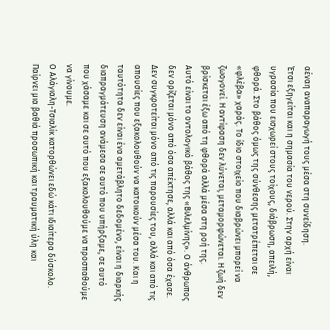αέναη αναπαραγωγή τους μέσα στη συνείδηση.
Έτσι εξηγείται και η σημασία του νερού. Στην αρχή είναι υγρασία που εισχωρεί στους τοίχους, διάβρωση, απειλή, φθορά. Στο βάθος όμως της σύνθεσης μετατρέπεται σε «φλέβα» χαράς. Το ίδιο στοιχείο που διαβρώνει μπορεί να ζωογονεί. Η αντίφαση δεν λύνεται, μεταμορφώνεται. Η ζωή δεν βρίσκεται έξω από τη φθορά αλλά μέσα στη ροή της.
Αυτό είναι το οντολογικό βάθος της «Βιλελμίνης». Ο άνθρωπος δεν ορίζεται μόνο από όσα απέκτησε, αλλά και από όσα έχασε. Δεν συγκροτείται μόνο από τις παρουσίες του, αλλά και από τις απουσίες που εξακολουθούν να κατοικούν μέσα του. Και η ταυτότητα δεν είναι ένα αμετάβλητο δεδομένο, είναι η διαρκής διαπραγμάτευση ανάμεσα σε αυτό που υπήρξαμε, σε αυτό που χάσαμε και σε αυτό που εξακολουθούμε να προσπαθούμε να γίνουμε.
Ο Αλάγιαλη-Τσιαλίκ κατορθώνει εδώ κάτι ιδιαίτερα δύσκολο. Παίρνει μια βαθιά προσωπική και τραυματική ύλη και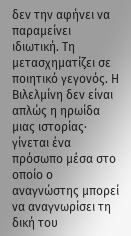δεν την αφήνει να παραμείνει ιδιωτική. Τη μετασχηματίζει σε ποιητικό γεγονός. Η Βιλελμίνη δεν είναι απλώς η ηρωίδα μιας ιστορίας· γίνεται ένα πρόσωπο μέσα στο οποίο ο αναγνώστης μπορεί να αναγνωρίσει τη δική του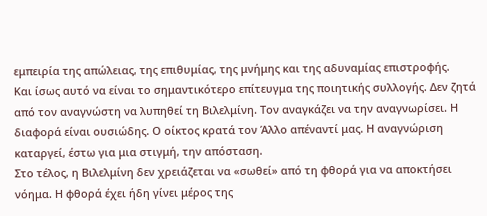εμπειρία της απώλειας, της επιθυμίας, της μνήμης και της αδυναμίας επιστροφής.
Και ίσως αυτό να είναι το σημαντικότερο επίτευγμα της ποιητικής συλλογής. Δεν ζητά από τον αναγνώστη να λυπηθεί τη Βιλελμίνη. Τον αναγκάζει να την αναγνωρίσει. Η διαφορά είναι ουσιώδης. Ο οίκτος κρατά τον Άλλο απέναντί μας. Η αναγνώριση καταργεί, έστω για μια στιγμή, την απόσταση.
Στο τέλος, η Βιλελμίνη δεν χρειάζεται να «σωθεί» από τη φθορά για να αποκτήσει νόημα. Η φθορά έχει ήδη γίνει μέρος της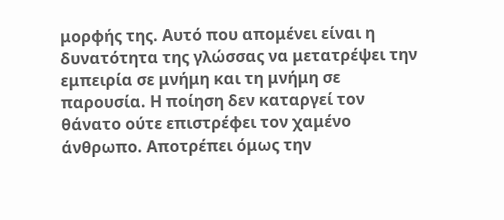μορφής της. Αυτό που απομένει είναι η δυνατότητα της γλώσσας να μετατρέψει την εμπειρία σε μνήμη και τη μνήμη σε παρουσία. Η ποίηση δεν καταργεί τον θάνατο ούτε επιστρέφει τον χαμένο άνθρωπο. Αποτρέπει όμως την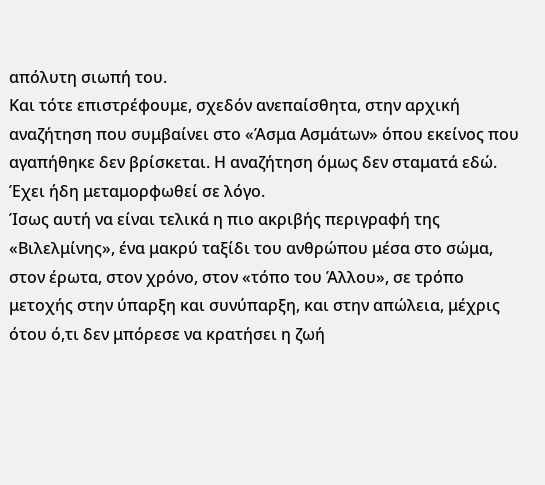απόλυτη σιωπή του.
Και τότε επιστρέφουμε, σχεδόν ανεπαίσθητα, στην αρχική αναζήτηση που συμβαίνει στο «Άσμα Ασμάτων» όπου εκείνος που αγαπήθηκε δεν βρίσκεται. Η αναζήτηση όμως δεν σταματά εδώ. Έχει ήδη μεταμορφωθεί σε λόγο.
Ίσως αυτή να είναι τελικά η πιο ακριβής περιγραφή της «Βιλελμίνης», ένα μακρύ ταξίδι του ανθρώπου μέσα στο σώμα, στον έρωτα, στον χρόνο, στον «τόπο του Άλλου», σε τρόπο μετοχής στην ύπαρξη και συνύπαρξη, και στην απώλεια, μέχρις ότου ό,τι δεν μπόρεσε να κρατήσει η ζωή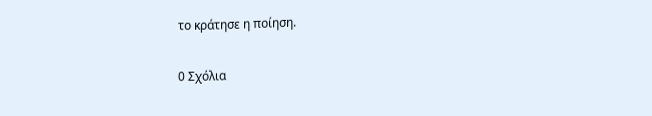το κράτησε η ποίηση.

0 Σχόλια